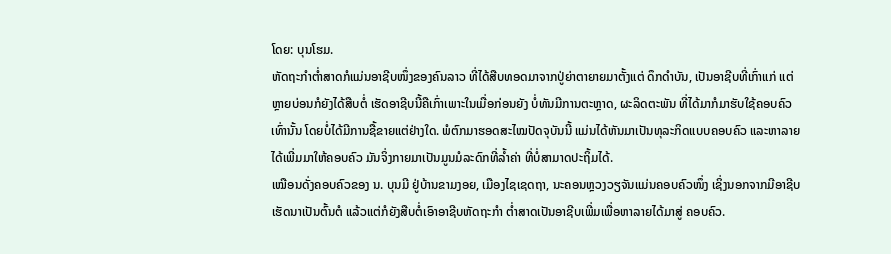ໂດຍ: ບຸນໂຮມ.
ຫັດຖະກຳຕໍ່າສາດກໍແມ່ນອາຊີບໜຶ່ງຂອງຄົນລາວ ທີ່ໄດ້ສືບທອດມາຈາກປູ່ຍ່າຕາຍາຍມາຕັ້ງແຕ່ ດຶກດຳບັນ, ເປັນອາຊີບທີ່ເກົ່າແກ່ ແຕ່ຫຼາຍບ່ອນກໍຍັງໄດ້ສືບຕໍ່ ເຮັດອາຊີບນີ້ຄືເກົ່າເພາະໃນເມື່ອກ່ອນຍັງ ບໍ່ທັນມີການຕະຫຼາດ, ຜະລິດຕະພັນ ທີ່ໄດ້ມາກໍມາຮັບໃຊ້ຄອບຄົວເທົ່ານັ້ນ ໂດຍບໍ່ໄດ້ມີການຊື້ຂາຍແຕ່ຢ່າງໃດ. ພໍຕົກມາຮອດສະໄໝປັດຈຸບັນນີ້ ແມ່ນໄດ້ຫັນມາເປັນທຸລະກິດແບບຄອບຄົວ ແລະຫາລາຍໄດ້ເພີ່ມມາໃຫ້ຄອບຄົວ ມັນຈິ່ງກາຍມາເປັນມູນມໍລະດົກທີ່ລ້ຳຄ່າ ທີ່ບໍ່ສາມາດປະຖິ້ມໄດ້.
ເໝືອນດັ່ງຄອບຄົວຂອງ ນ. ບຸນມີ ຢູ່ບ້ານຂາມງອຍ, ເມືອງໄຊເຊດຖາ, ນະຄອນຫຼວງວຽຈັນແມ່ນຄອບຄົວໜຶ່ງ ເຊິ່ງນອກຈາກມີອາຊີບເຮັດນາເປັນຕົ້ນຕໍ ແລ້ວແຕ່ກໍຍັງສືບຕໍ່ເອົາອາຊີບຫັດຖະກຳ ຕໍ່າສາດເປັນອາຊີບເພີ່ມເພື່ອຫາລາຍໄດ້ມາສູ່ ຄອບຄົວ.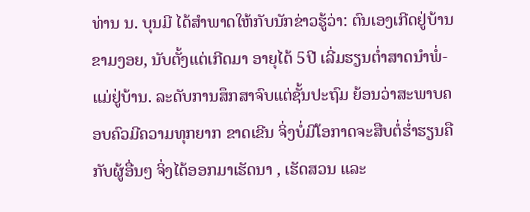ທ່ານ ນ. ບຸນມີ ໄດ້ສຳພາດໃຫ້ກັບນັກຂ່າວຮູ້ວ່າ: ຕົນເອງເກີດຢູ່ບ້ານຂາມງອຍ, ນັບຕັ້ງແຕ່ເກີດມາ ອາຍຸໄດ້ 5ປີ ເລີ່ມຮຽນຕໍ່າສາດນຳພໍ່-ແມ່ຢູ່ບ້ານ. ລະດັບການສຶກສາຈົບແຕ່ຊັ້ນປະຖົມ ຍ້ອນວ່າສະພາບຄອບຄົວມີຄວາມທຸກຍາກ ຂາດເຂີນ ຈິ່ງບໍ່ມີໂອກາດຈະສືບຕໍ່ຮໍ່າຮຽນຄືກັບຜູ້ອື່ນໆ ຈິ່ງໄດ້ອອກມາເຮັດນາ , ເຮັດສວນ ແລະ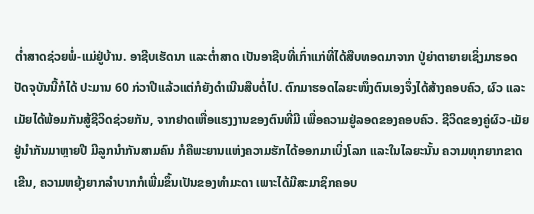ຕໍ່າສາດຊ່ວຍພໍ່-ແມ່ຢູ່ບ້ານ. ອາຊີບເຮັດນາ ແລະຕໍ່າສາດ ເປັນອາຊີບທີ່ເກົ່າແກ່ທີ່ໄດ້ສືບທອດມາຈາກ ປູ່ຍ່າຕາຍາຍເຊິ່ງມາຮອດປັດຈຸບັນນີ້ກໍໄດ້ ປະມານ 60 ກ່ວາປີແລ້ວແຕ່ກໍຍັງດຳເນີນສືບຕໍ່ໄປ. ຕົກມາຮອດໄລຍະໜຶ່ງຕົນເອງຈຶ່ງໄດ້ສ້າງຄອບຄົວ, ຜົວ ແລະເມັຍໄດ້ພ້ອມກັນສູ້ຊີວິດຊ່ວຍກັນ, ຈາກຢາດເຫື່ອແຮງງານຂອງຕົນທີ່ມີ ເພື່ອຄວາມຢູ່ລອດຂອງຄອບຄົວ. ຊີວິດຂອງຄູ່ຜົວ-ເມັຍຢູ່ນຳກັນມາຫຼາຍປີ ມີລູກນຳກັນສາມຄົນ ກໍຄືພະຍານແຫ່ງຄວາມຮັກໄດ້ອອກມາເບິ່ງໂລກ ແລະໃນໄລຍະນັ້ນ ຄວາມທຸກຍາກຂາດເຂີນ, ຄວາມຫຍຸ້ງຍາກລຳບາກກໍເພີ່ມຂຶ້ນເປັນຂອງທຳມະດາ ເພາະໄດ້ມີສະມາຊິກຄອບ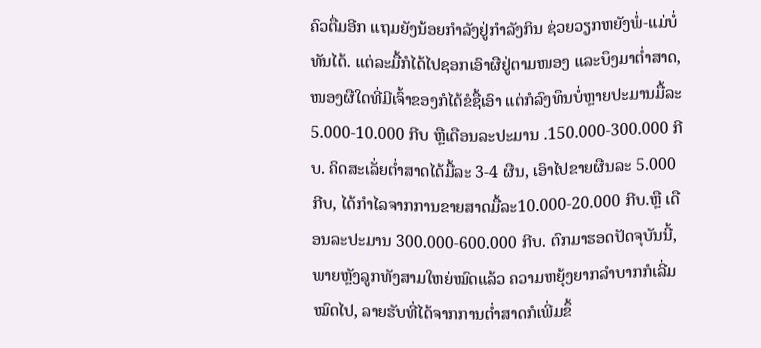ຄົວຕື່ມອີກ ແຖມຍັງນ້ອຍກຳລັງຢູ່ກຳລັງກິນ ຊ່ວຍວຽກຫຍັງພໍ່-ແມ່ບໍ່ທັນໄດ້. ແຕ່ລະມື້ກໍໄດ້ໄປຊອກເອົາຜືຢູ່ຕາມໜອງ ແລະບຶງມາຕໍ່າສາດ, ໜອງຜືໃດທີ່ມີເຈົ້າຂອງກໍໄດ້ຂໍຊື້ເອົາ ແຕ່ກໍລົງທຶນບໍ່ຫຼາຍປະມານມື້ລະ 5.000-10.000 ກີບ ຫຼືເດືອນລະປະມານ .150.000-300.000 ກີບ. ຄິດສະເລັ່ຍຕໍ່າສາດໄດ້ມື້ລະ 3-4 ຜືນ, ເອົາໄປຂາຍຜືນລະ 5.000 ກີບ, ໄດ້ກຳໄລຈາກການຂາຍສາດມື້ລະ10.000-20.000 ກີບ.ຫຼື ເດືອນລະປະມານ 300.000-600.000 ກີບ. ຕົກມາຮອດປັດຈຸບັນນີ້, ພາຍຫຼັງລູກທັງສາມໃຫຍ່ໝົດແລ້ວ ຄວາມຫຍຸ້ງຍາກລຳບາກກໍເລີ່ມໝົດໄປ, ລາຍຮັບທີ່ໄດ້ຈາກການຕໍ່າສາດກໍເພີ່ມຂຶ້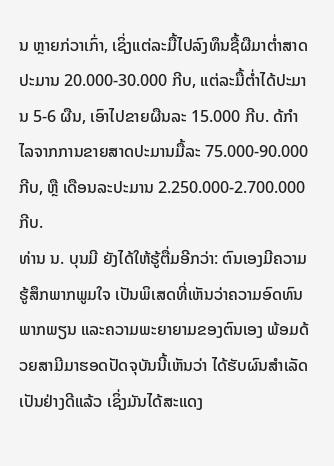ນ ຫຼາຍກ່ວາເກົ່າ, ເຊິ່ງແຕ່ລະມື້ໄປລົງທຶນຊື້ຜືມາຕໍ່າສາດປະມານ 20.000-30.000 ກີບ, ແຕ່ລະມື້ຕໍ່າໄດ້ປະມານ 5-6 ຜືນ, ເອົາໄປຂາຍຜືນລະ 15.000 ກີບ. ດ້ກຳໄລຈາກການຂາຍສາດປະມານມື້ລະ 75.000-90.000 ກີບ, ຫຼື ເດືອນລະປະມານ 2.250.000-2.700.000 ກີບ.
ທ່ານ ນ. ບຸນມີ ຍັງໄດ້ໃຫ້ຮູ້ຕື່ມອີກວ່າ: ຕົນເອງມີຄວາມຮູ້ສຶກພາກພູມໃຈ ເປັນພິເສດທີ່ເຫັນວ່າຄວາມອົດທົນ ພາກພຽນ ແລະຄວາມພະຍາຍາມຂອງຕົນເອງ ພ້ອມດ້ວຍສາມີມາຮອດປັດຈຸບັນນີ້ເຫັນວ່າ ໄດ້ຮັບຜົນສຳເລັດເປັນຢ່າງດີແລ້ວ ເຊິ່ງມັນໄດ້ສະແດງ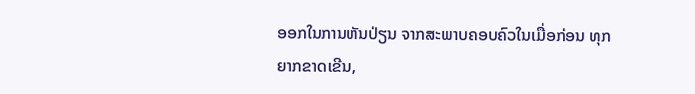ອອກໃນການຫັນປ່ຽນ ຈາກສະພາບຄອບຄົວໃນເມື່ອກ່ອນ ທຸກຍາກຂາດເຂີນ,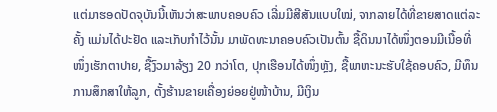ແຕ່ມາຮອດປັດຈຸບັນນີ້ເຫັນວ່າສະພາບຄອບຄົວ ເລີ່ມມີສີສັນແບບໃໝ່, ຈາກລາຍໄດ້ທີ່ຂາຍສາດແຕ່ລະຄັ້ງ ແມ່ນໄດ້ປະຢັດ ແລະເກັບກຳໄວ້ນັ້ນ ມາພັດທະນາຄອບຄົວເປັນຕົ້ນ ຊື້ດິນນາໄດ້ໜຶ່ງຕອນມີເນື້ອທີ່ໜຶ່ງເຮັກຕາປາຍ, ຊື້ງົວມາລ້ຽງ 20 ກວ່າໂຕ, ປຸກເຮືອນໄດ້ໜຶ່ງຫຼັງ, ຊື້ພາຫະນະຮັບໃຊ້ຄອບຄົວ, ມີທຶນການສຶກສາໃຫ້ລູກ, ຕັ້ງຮ້ານຂາຍເຄື່ອງຍ່ອຍຢູ່ໜ້າບ້ານ, ມີເງິນ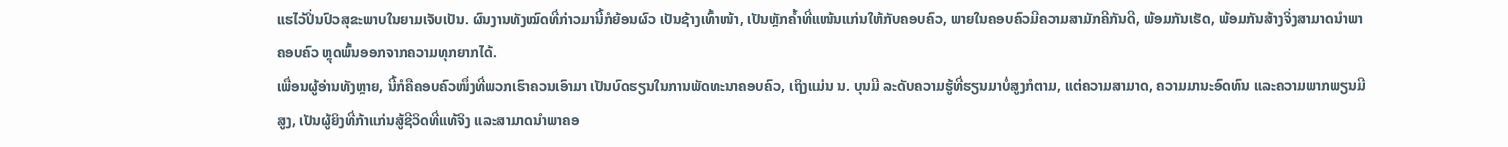ແຮໄວ້ປິ່ນປົວສຸຂະພາບໃນຍາມເຈັບເປັນ. ຜົນງານທັງໝົດທີ່ກ່າວມານີ້ກໍຍ້ອນຜົວ ເປັນຊ້າງເທົ້າໜ້າ, ເປັນຫຼັກຄໍ້າທີ່ແໜ້ນແກ່ນໃຫ້ກັບຄອບຄົວ, ພາຍໃນຄອບຄົວມີຄວາມສາມັກຄີກັນດີ, ພ້ອມກັນເຮັດ, ພ້ອມກັນສ້າງຈິ່ງສາມາດນຳພາຄອບຄົວ ຫຼຸດພົ້ນອອກຈາກຄວາມທຸກຍາກໄດ້.
ເພື່ອນຜູ້ອ່ານທັງຫຼາຍ, ນີ້ກໍຄືຄອບຄົວໜຶ່ງທີ່ພວກເຮົາຄວນເອົາມາ ເປັນບົດຮຽນໃນການພັດທະນາຄອບຄົວ, ເຖິງແມ່ນ ນ. ບຸນມີ ລະດັບຄວາມຮູ້ທີ່ຮຽນມາບໍ່ສູງກໍຕາມ, ແຕ່ຄວາມສາມາດ, ຄວາມມານະອົດທົນ ແລະຄວາມພາກພຽນມີສູງ, ເປັນຜູ້ຍິງທີ່ກ້າແກ່ນສູ້ຊີວິດທີ່ແທ້ຈິງ ແລະສາມາດນຳພາຄອ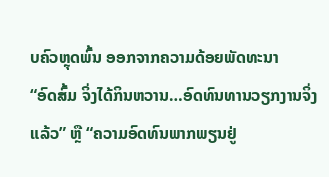ບຄົວຫຼຸດພົ້ນ ອອກຈາກຄວາມດ້ອຍພັດທະນາ
“ອົດສົ້ມ ຈິ່ງໄດ້ກິນຫວານ…ອົດທົນທານວຽກງານຈິ່ງແລ້ວ” ຫຼື “ຄວາມອົດທົນພາກພຽນຢູ່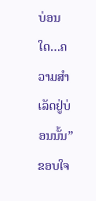ບ່ອນໃດ…ຄວາມສຳເລັດຢູ່ບ່ອນນັ້ນ”
ຂອບໃຈ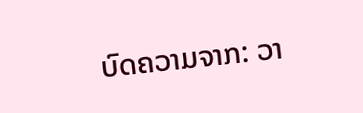ບົດຄວາມຈາກ: ວາ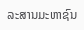ລະສານມະຫາຊົນ